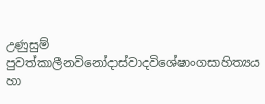උණුසුම් පුවත්කාලීනවිනෝදාස්වාදවිශේෂාංගසාහිත්‍යය හා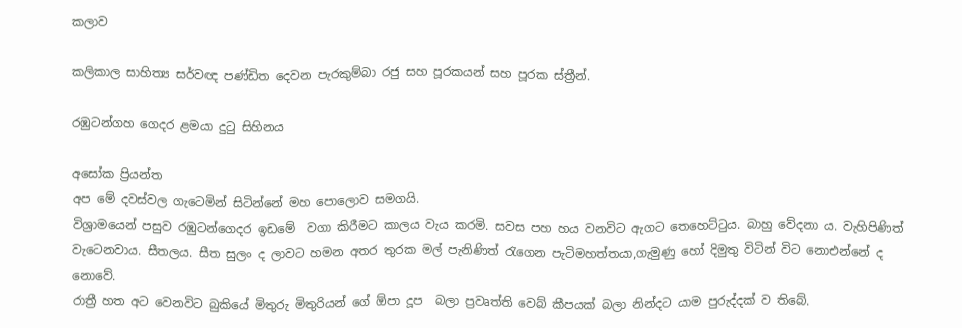කලාව

කලිකාල සාහිත්‍ය සර්වඥ පණ්ඩිත දෙවන පැරකුම්බා රජු සහ පූරකයන් සහ පූරක ස්ත්‍රීන්.

රඹුටන්ගහ ගෙදර ළමයා දුටු සිහිනය

අසෝක ප්‍රියන්ත
අප මේ දවස්වල ගැටෙමින් සිටින්නේ මහ පොලොව සමගයි.
විශ්‍රාමයෙන් පසුව රඹුටන්ගෙදර ඉඩමේ  වගා කිරීමට කාලය වැය කරමි. සවස පහ හය වනවිට ඇගට තෙහෙට්ටුය. බාහු වේදනා ය. වැහිපිණිත් වැටෙනවාය. සීතලය. සීත සුලං ද ලාවට හමන අතර තුරක මල් පැනිණිත් රැගෙන පැටිමහත්තයා,ගැමුණු හෝ දිමුතු විටින් විට නොඑන්නේ ද නොවේ.
රාත්‍රී හත අට වෙනවිට බුකියේ මිතුරු මිතුරියන් ගේ ඕපා දූප  බලා ප්‍රවෘත්ති වෙබ් කීපයක් බලා නින්දට යාම පුරුද්දක් ව තිබේ.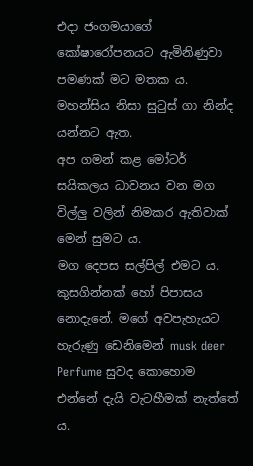එදා ජංගමයාගේ කෝෂාරෝපනයට ඇමිනිණුවා පමණක් මට මතක ය. මහන්සිය නිසා සුටුස් ගා නින්ද යන්නට ඇත.
අප ගමන් කළ මෝටර් සයිකලය ධාවනය වන මග විල්ලු වලින් නිමකර ඇතිවාක් මෙන් සුමට ය.
මග දෙපස සල්පිල් එමට ය.
කුසගින්නක් හෝ පිපාසය නොදැනේ. මගේ අවපැහැයට හැරුණු ඩෙනිමෙන් musk deer  Perfume සුවද කොහොම එන්නේ දැයි වැටහීමක් නැත්තේ ය.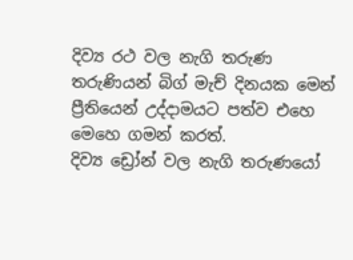දිව්‍ය රථ වල නැගි තරුණ තරුණියන් බිග් මැච් දිනයක මෙන් ප්‍රීතියෙන් උද්දාමයට පත්ව එහෙ මෙහෙ ගමන් කරත්.
දිව්‍ය ඩ්‍රෝන් වල නැගි තරුණයෝ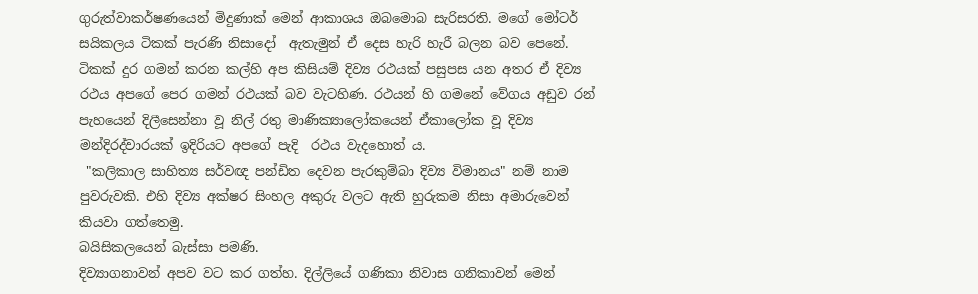ගුරුත්වාකර්ෂණයෙන් මිදුණාක් මෙන් ආකාශය ඔබමොබ සැරිසරති. මගේ මෝටර් සයිකලය ටිකක් පැරණි නිසාදෝ  ඇතැමුන් ඒ දෙස හැරි හැරී බලන බව පෙනේ.
ටිකක් දුර ගමන් කරන කල්හි අප කිසියම් දිව්‍ය රථයක් පසුපස යන අතර ඒ දිව්‍ය රථය අපගේ පෙර ගමන් රථයක් බව වැටහිණ. රථයන් හි ගමනේ වේගය අඩුව රන් පැහයෙන් දිලීසෙන්නා වූ නිල් රතු මාණික්‍යාලෝකයෙන් ඒකාලෝක වූ දිව්‍ය මන්දිරද්වාරයක් ඉදිරියට අපගේ පැදි  රථය වැදහොත් ය.
 "කලිකාල සාහිත්‍ය සර්වඥ පන්ඩිත දෙවන පැරකුම්බා දිව්‍ය විමානය" නම් නාම පුවරුවකි. එහි දිව්‍ය අක්ෂර සිංහල අකුරු වලට ඇති හුරුකම නිසා අමාරුවෙන් කියවා ගත්තෙමු.
බයිසිකලයෙන් බැස්සා පමණි.
දිව්‍යාගනාවන් අපව වට කර ගත්හ. දිල්ලියේ ගණිකා නිවාස ගනිකාවන් මෙන්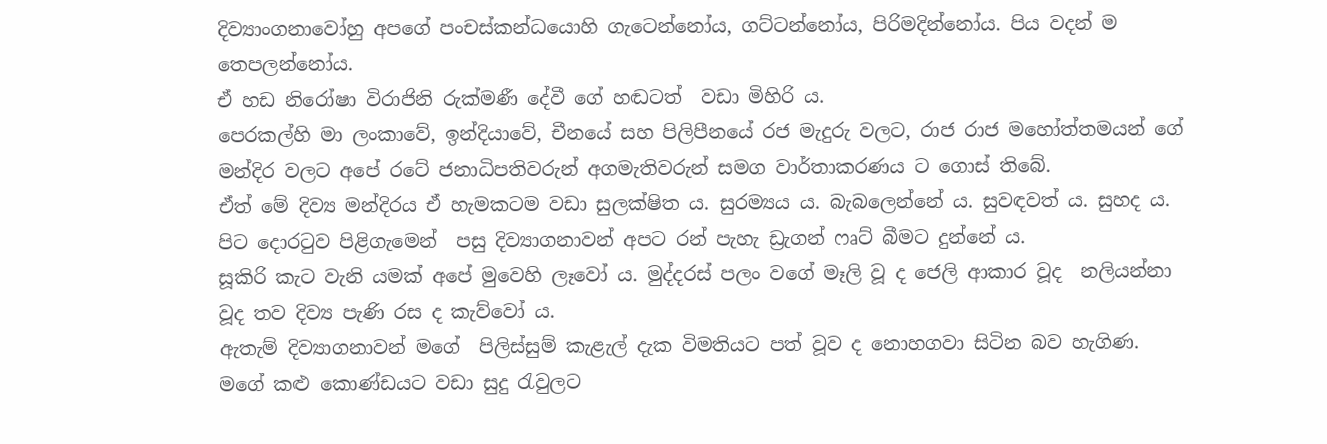දිව්‍යාංගනාවෝහු අපගේ පංචස්කන්ධයොහි ගැටෙන්නෝය, ගට්ටන්නෝය, පිරිමදින්නෝය. පිය වදන් ම තෙපලන්නෝය.
ඒ හඩ නිරෝෂා විරාජිනි රුක්මණී දේවී ගේ හඬටත්  වඩා මිහිරි ය.
පෙරකල්හි මා ලංකාවේ, ඉන්දියාවේ, චීනයේ සහ පිලිපීනයේ රජ මැදුරු වලට, රාජ රාජ මහෝත්තමයන් ගේ මන්දිර වලට අපේ රටේ ජනාධිපතිවරුන් අගමැතිවරුන් සමග වාර්තාකරණය ට ගොස් තිබේ.
ඒත් මේ දිව්‍ය මන්දිරය ඒ හැමකටම වඩා සුලක්ෂිත ය. සුරම්‍යය ය. බැබලෙන්නේ ය. සුවඳවත් ය. සුහද ය.
පිට දොරටුව පිළිගැමෙන්  පසු දිව්‍යාගනාවන් අපට රන් පැහැ ඩ්‍රැගන් ෆෘට් බීමට දුන්නේ ය.
සූකිරි කැට වැනි යමක් අපේ මුවෙහි ලෑවෝ ය. මුද්දරස් පලං වගේ මෑලි වූ ද ජෙලි ආකාර වූද  නලියන්නා වූද තව දිව්‍ය පැණි රස ද කැව්වෝ ය.
ඇතැම් දිව්‍යාගනාවන් මගේ  පිලිස්සුම් කැළැල් දැක විමතියට පත් වූව ද නොහගවා සිටින බව හැගිණ.
මගේ කළු කොණ්ඩයට වඩා සුදු රැවුලට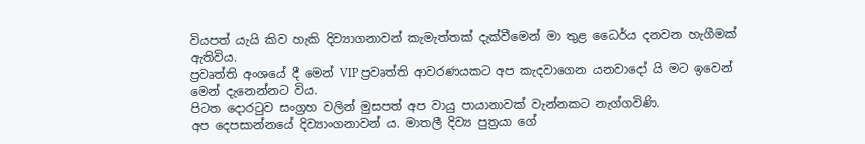වියපත් යැයි කිව හැකි දිව්‍යාගනාවන් කැමැත්තක් දැක්වීමෙන් මා තුළ ධෛර්ය දනවන හැගීමක් ඇතිවිය.
ප්‍රවෘත්ති අංශයේ දී මෙන් VIP ප්‍රවෘත්ති ආවරණයකට අප කැදවාගෙන යනවාදෝ යි මට ඉවෙන් මෙන් දැනෙන්නට විය.
පිටත දොරටුව සංග්‍රහ වලින් මුසපත් අප වායු පායානාවක් වැන්නකට නැග්ගවිණි.
අප දෙපසාන්නයේ දිව්‍යාංගනාවන් ය. මාතලී දිව්‍ය පුත්‍රයා ගේ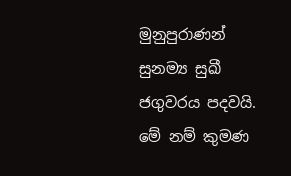මුනුපුරාණන් සුනම්‍ය සුඛී ජගුවරය පදවයි.
මේ නම් කුමණ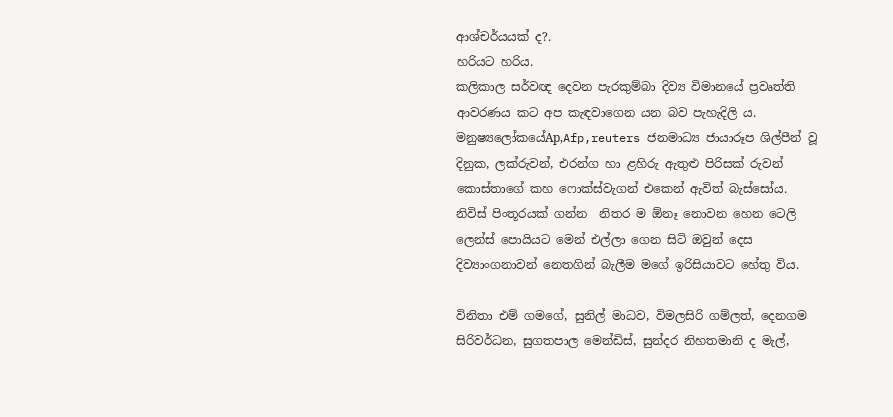ආශ්චර්යයක් ද?.
හරියට හරිය.
කලිකාල සර්වඥ දෙවන පැරකුම්බා දිව්‍ය විමානයේ ප්‍රවෘත්ති ආවරණය කට අප කැඳවාගෙන යන බව පැහැදිලි ය.
මනුෂ්‍යලෝකයේAp,Afp,reuters ජනමාධ්‍ය ජායාරූප ශිල්පීන් වූ දිනුක, ලක්රුවන්, එරන්ග හා ළහිරු ඇතුළු පිරිසක් රුවන් කොස්තාගේ කහ ෆොක්ස්වැගන් එකෙන් ඇවිත් බැස්සෝය.
නිවිස් පිංතූරයක් ගන්න  නිතර ම ඕනෑ නොවන හෙන ටෙලි ලෙන්ස් පොයියට මෙන් එල්ලා ගෙන සිටි ඔවුන් දෙස දිව්‍යාංගනාවන් නෙතගින් බැලීම මගේ ඉරිසියාවට හේතු විය.

විනිතා එම් ගමගේ, සුනිල් මාධව, විමලසිරි ගම්ලත්, දෙනගම සිරිවර්ධන, සුගතපාල මෙන්ඩිස්, සුන්දර නිහතමානි ද මැල්,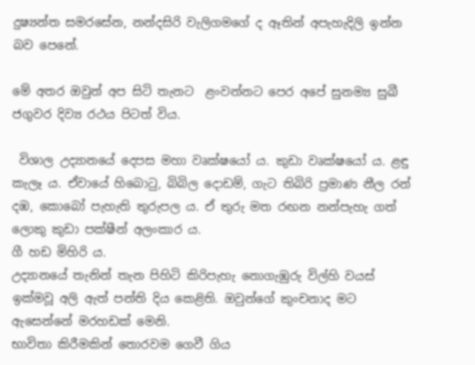දුෂ්‍යන්ත සමරසේන, නන්දසිරි වැලිගමගේ ද ඈතින් අපැහැදිලි ඉන්න බව පෙනේ.

මේ අතර ඔවුන් අප සිටි තැනට  ළංවන්නට පෙර අපේ සුනම්‍ය සුඛී ජගුවර දිව්‍ය රථය පිටත් විය.

 විශාල උද්‍යානයේ දෙපස මහා වෘක්ෂයෝ ය. කුඩා වෘක්ෂයෝ ය. ළඳු කැලෑ ය. ඒවායේ හිබොටු, බිබිල දොඩම්, ගැට තිබිරි ප්‍රමාණ නීල රන් දඹ, කොබෝ පැහැති තුරුපල ය. ඒ තුරු මත රඟන නන්පැහැ ගත් ලොකු කුඩා පක්ෂීන් අලංකාර ය.
ගී හඩ මිහිරි ය.
උද්‍යානයේ තැනින් තැන පිහිටි කිරිපැහැ නොගැඹුරු විල්හි වයස් ඉක්මවූ අලි ඇත් පන්ති දිය කෙළිති. ඔවුන්ගේ කුංචනාද මට ඇසෙන්නේ මරහඩක් මෙනි.
භාවිතා කිරීමකින් තොරවම ගෙවී ගිය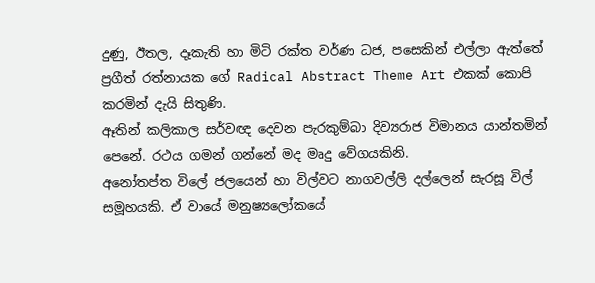දුණු, ඊතල, දෑකැති හා මිටි රක්ත වර්ණ ධජ, පසෙකින් එල්ලා ඇත්තේ ප්‍රගීත් රත්නායක ගේ Radical Abstract Theme Art එකක් කොපි කරමින් දැයි සිතුණි.
ඈතින් කලිකාල සර්වඥ දෙවන පැරකුම්බා දිව්‍යරාජ විමානය යාන්තමින් පෙනේ. රථය ගමන් ගන්නේ මද මෘදු වේගයකිනි.
අනෝතප්ත විලේ ජලයෙන් හා විල්වට නාගවල්ලි දල්ලෙන් සැරසූ විල් සමූහයකි. ඒ වායේ මනුෂ්‍යලෝකයේ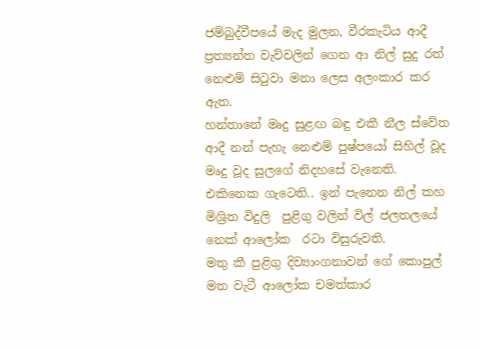ජම්බුද්වීපයේ මැද මුලන, වීරකැටිය ආදී ප්‍රත්‍යන්ත වැව්වලින් ගෙන ආ නිල් සුදු රත් නෙළුම් සිටුවා මනා ලෙස අලංකාර කර ඇත.
හන්තානේ මෘදු සුළඟ බඳු එකී නීල ස්වේත ආදී නන් පැහැ නෙළුම් පුෂ්පයෝ සිහිල් වූද මෘදු වූද සුලගේ නිදහසේ වැනෙති. එකිනෙක ගැටෙති.. ඉන් පැනෙන නිල් කහ මිශ්‍රිත විදුලි  පුළිගු වලින් විල් ජලතලයේ නෙක් ආලෝක  රටා විසුරුවති.
මතු කී පුළිගු දිව්‍යාංගනාවන් ගේ කොපුල් මත වැටී ආලෝක චමත්කාර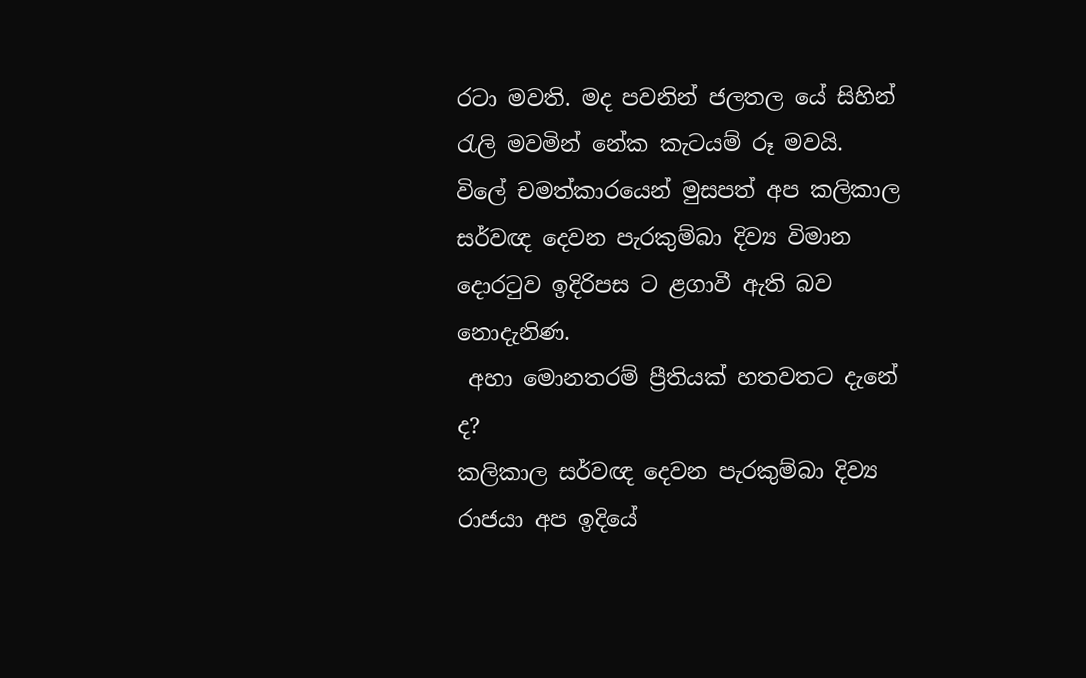රටා මවති. මද පවනින් ජලතල යේ සිහින් රැලි මවමින් නේක කැටයම් රූ මවයි.
විලේ චමත්කාරයෙන් මුසපත් අප කලිකාල සර්වඥ දෙවන පැරකුම්බා දිව්‍ය විමාන දොරටුව ඉදිරිපස ට ළගාවී ඇති බව නොදැනිණ.
 අහා මොනතරම් ප්‍රීතියක් හතවතට දැනේ ද?
කලිකාල සර්වඥ දෙවන පැරකුම්බා දිව්‍ය රාජයා අප ඉදියේ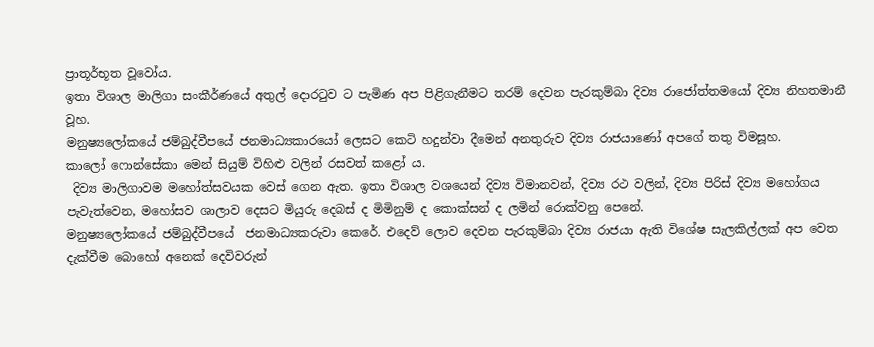ප්‍රාතූර්භූත වූවෝය.
ඉතා විශාල මාලිගා සංකීර්ණයේ අතුල් දොරටුව ට පැමිණ අප පිළිගැනීමට තරම් දෙවන පැරකුම්බා දිව්‍ය රාජෝත්තමයෝ දිව්‍ය නිහතමානී වූහ.
මනුෂ්‍යලෝකයේ ජම්බුද්වීපයේ ජනමාධ්‍යකාරයෝ ලෙසට කෙටි හදුන්වා දීමෙන් අනතුරුව දිව්‍ය රාජයාණෝ අපගේ තතු විමසූහ.
කාලෝ ෆොන්සේකා මෙන් සියුම් විහිළු වලින් රසවත් කළෝ ය.
 දිව්‍ය මාලිගාවම මහෝත්සවයක වෙස් ගෙන ඇත. ඉතා විශාල වශයෙන් දිව්‍ය විමානවන්, දිව්‍ය රථ වලින්, දිව්‍ය පිරිස් දිව්‍ය මහෝගය පැවැත්වෙන, මහෝසව ශාලාව දෙසට මියුරු දෙබස් ද මිමිනුම් ද කොක්සන් ද ලමින් රොක්වනු පෙනේ.
මනුෂ්‍යලෝකයේ ජම්බුද්වීපයේ  ජනමාධ්‍යකරුවා කෙරේ. එදෙව් ලොව දෙවන පැරකුම්බා දිව්‍ය රාජයා ඇති විශේෂ සැලකිල්ලක් අප වෙත දැක්වීම බොහෝ අනෙක් දෙවිවරුන්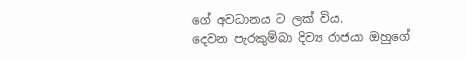ගේ අවධානය ට ලක් විය.
දෙවන පැරකුම්බා දිව්‍ය රාජයා ඔහුගේ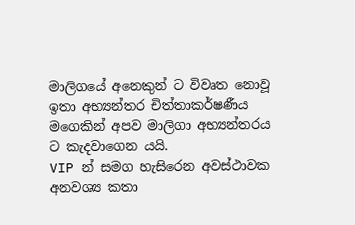මාලිගයේ අනෙකුන් ට විවෘත නොවූ ඉතා අභ්‍යන්තර චිත්තාකර්ෂණීය මගෙකින් අපව මාලිගා අභ්‍යන්තරය ට කැදවාගෙන යයි.
VIP න් සමග හැසිරෙන අවස්ථාවක අනවශ්‍ය කතා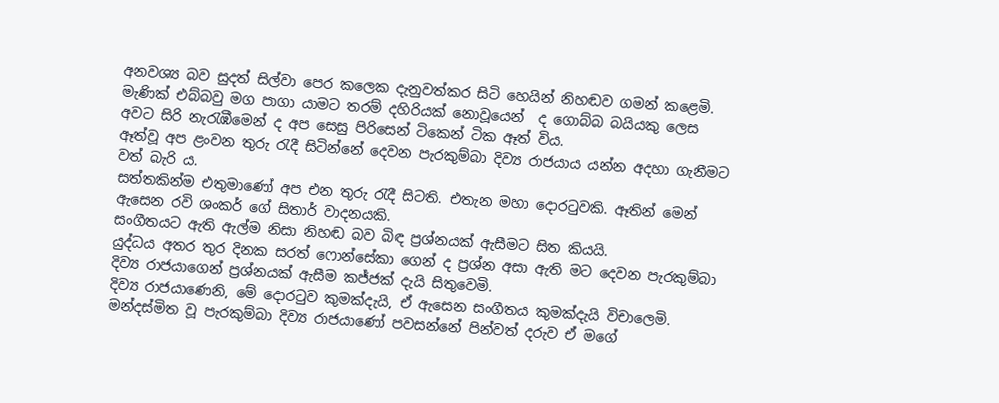අනවශ්‍ය බව සුදත් සිල්වා පෙර කලෙක දැනුවත්කර සිටි හෙයින් නිහඬව ගමන් කළෙමි.
මැණික් එබ්බවු මග පාගා යාමට තරම් දහිරියක් නොවූයෙන්  ද ගොබ්බ බයියකු ලෙස අවට සිරි නැරැඹීමෙන් ද අප සෙසු පිරිසෙන් ටිකෙන් ටික ඈත් විය.
ඈත්වූ අප ළංවන තුරු රැදී සිටින්නේ දෙවන පැරකුම්බා දිව්‍ය රාජයාය යන්න අදහා ගැනීමට වත් බැරි ය.
සත්තකින්ම එතුමාණෝ අප එන තුරු රැදී සිටති. එතැන මහා දොරටුවකි. ඈතින් මෙන් ඇසෙන රවි ශංකර් ගේ සිතාර් වාදනයකි.
සංගීතයට ඇති ඇල්ම නිසා නිහඬ බව බිඳ ප්‍රශ්නයක් ඇසීමට සිත කියයි.
යුද්ධය අතර තුර දිනක සරත් ෆොන්සේකා ගෙන් ද ප්‍රශ්න අසා ඇති මට දෙවන පැරකුම්බා දිව්‍ය රාජයාගෙන් ප්‍රශ්නයක් ඇසීම කජ්ජක් දැයි සිතුවෙමි.
දිව්‍ය රාජයාණෙනි, මේ දොරටුව කුමක්දැයි, ඒ ඇසෙන සංගීතය කුමක්දැයි විචාලෙමි.
මන්දස්මිත වූ පැරකුම්බා දිව්‍ය රාජයාණෝ පවසන්නේ පින්වත් දරුව ඒ මගේ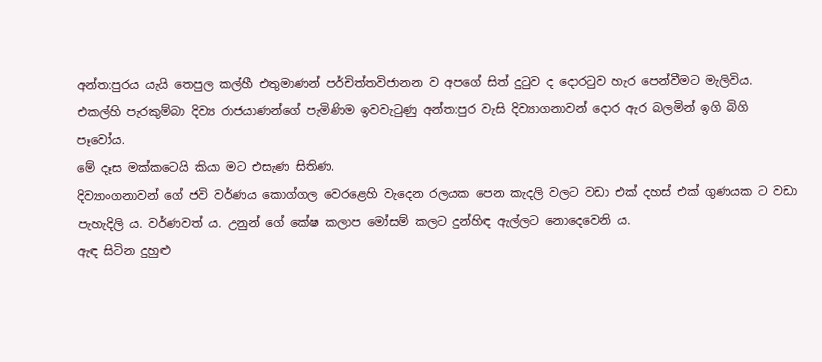අන්ත:පුරය යැයි තෙපුල කල්හී එතුමාණන් පර්චිත්තවිජානන ව අපගේ සිත් දුටුව ද දොරටුව හැර පෙන්වීමට මැලිවිය.
එකල්හි පැරකුම්බා දිව්‍ය රාජයාණන්ගේ පැමිණිම ඉවවැටුණු අන්ත:පුර වැසි දිව්‍යාගනාවන් දොර ඇර බලමින් ඉගි බිගි පෑවෝය.
මේ දෑස මක්කටෙයි කියා මට එසැණ සිතිණ.
දිව්‍යාංගනාවන් ගේ ජවි වර්ණය කොග්ගල වෙරළෙහි වැදෙන රලයක පෙන කැදලි වලට වඩා එක් දහස් එක් ගුණයක ට වඩා පැහැදිලි ය. වර්ණවත් ය. උනුන් ගේ කේෂ කලාප මෝසම් කලට දුන්හිඳ ඇල්ලට නොදෙවෙනි ය.
ඇඳ සිටින දුහුළු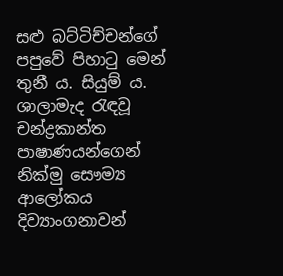සළු බට්ටිච්චන්ගේ පපුවේ පිහාටු මෙන් තුනී ය. සියුම් ය.
ශාලාමැද රැඳවූ චන්ද්‍රකාන්ත පාෂාණයන්ගෙන් නික්මු සෞම්‍ය ආලෝකය  දිව්‍යාංගනාවන්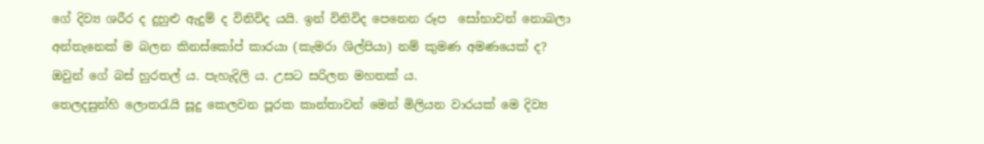ගේ දිව්‍ය ශරීර ද දුහුළු ඇදුම් ද විනිවිද යයි. ඉන් විනිවිද පෙනෙන රූප  සෝභාවන් නොබලා අන්තැනෙක් ම බලන කිනස්කෝප් කාරයා (කැමරා ශිල්පියා) නම් කුමණ අමණයෙක් ද?
ඔවුන් ගේ බස් හුරතල් ය. පැහැදිලි ය. උසට සරිලන මහතක් ය.
තෙලදසුන්හි ලොතරැයි සූදු කෙලවන පූරක කාන්තාවන් මෙන් මිලියන වාරයක් මෙ දිව්‍ය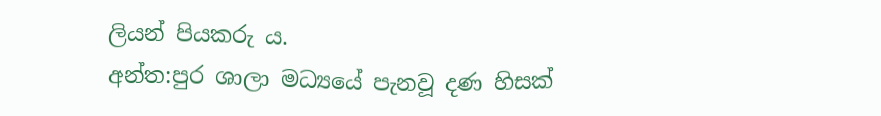ලියන් පියකරු ය.
අන්ත:පුර ශාලා මධ්‍යයේ පැනවූ දණ හිසක්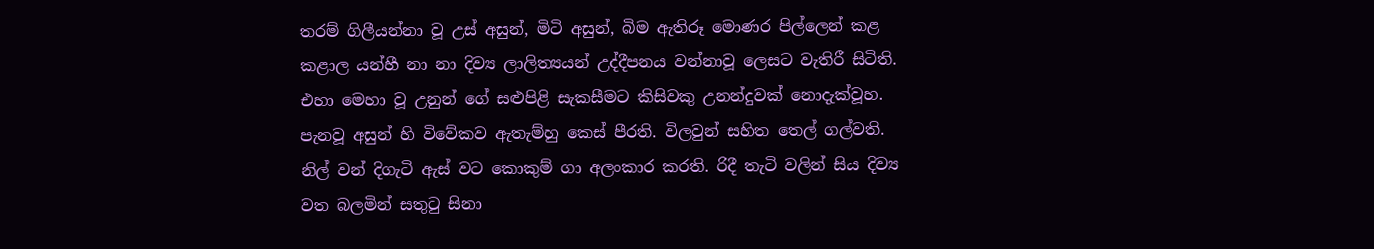තරම් ගිලීයන්නා වූ උස් අසුන්, මිටි අසුන්, බිම ඇතිරූ මොණර පිල්ලෙන් කළ කළාල යන්හී නා නා දිව්‍ය ලාලිත්‍යයන් උද්දීපනය වන්නාවූ ලෙසට වැතිරී සිටිති.
එහා මෙහා වූ උනුන් ගේ සළුපිළි සැකසීමට කිසිවකු උනන්දුවක් නොදැක්වූහ. පැනවූ අසුන් හි විවේකව ඇතැම්හු කෙස් පීරති. විලවුන් සහිත ‍තෙල් ගල්වති. නිල් වන් දිගැටි ඇස් වට කොකුම් ගා අලංකාර කරති. රිදී තැටි වලින් සිය දිව්‍ය වත බලමින් සතුටු සිනා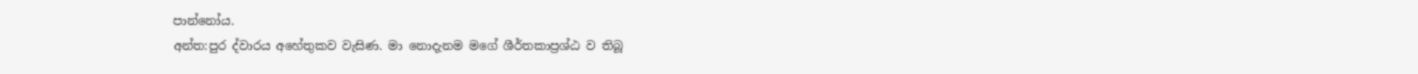පාන්නෝය.
අන්ත:පුර ද්වාරය අහේතුකව වැසිණ. මා නොදැනම මගේ ශීර්තකාප්‍රශ්ඨ ව තිබූ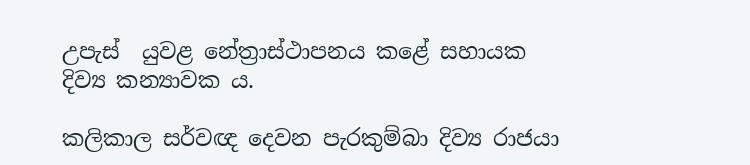උපැස්  යුවළ නේත්‍රාස්ථාපනය කළේ සහායක දිව්‍ය කන්‍යාවක ය.

කලිකාල සර්වඥ දෙවන පැරකුම්බා දිව්‍ය රාජයා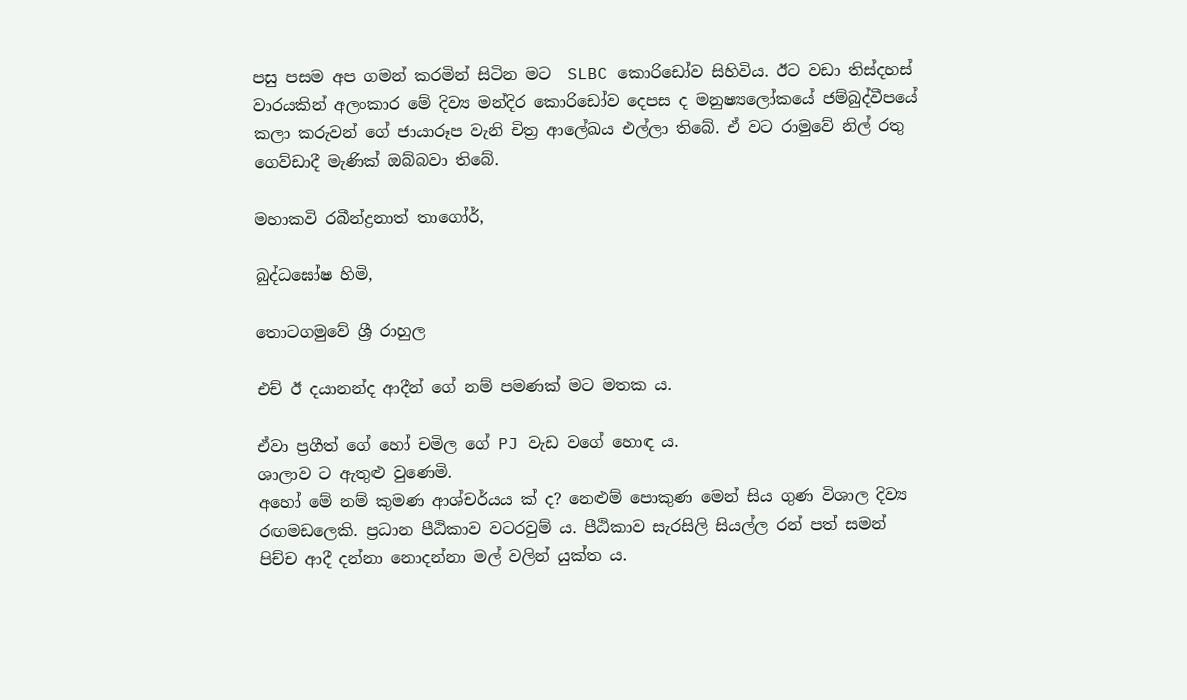පසු පසම අප ගමන් කරමින් සිටින මට  SLBC කොරිඩෝව සිහිවිය. ඊට වඩා තිස්දහස් වාරයකින් අලංකාර මේ දිව්‍ය මන්දිර කොරිඩෝව දෙපස ද මනුෂ්‍යලෝකයේ ජම්බුද්වීපයේ කලා කරුවන් ගේ ජායාරූප වැනි චිත්‍ර ආලේඛය එල්ලා තිබේ. ඒ වට රාමුවේ නිල් රතු ගෙව්ඩාදී මැණික් ඔබ්බවා තිබේ.

මහාකවි රබීන්ද්‍රනාත් තාගෝර්,

බුද්ධඝෝෂ හිමි,

තොටගමුවේ ශ්‍රී රාහුල

එච් ඊ දයානන්ද ආදීන් ගේ නම් පමණක් මට මතක ය.

ඒවා ප්‍රගීත් ගේ හෝ චමිල ගේ PJ වැඩ වගේ හොඳ ය.
ශාලාව ට ඇතුළු වුණෙමි.
අහෝ මේ නම් කුමණ ආශ්චර්යය ක් ද? නෙළුම් පොකුණ මෙන් සිය ගුණ විශාල දිව්‍ය රඟමඩලෙකි. ප්‍රධාන පීඨිකාව වටරවුම් ය. පීඨිකාව සැරසිලි සියල්ල රන් පත් සමන් පිච්ච ආදී දන්නා නොදන්නා මල් වලින් යුක්ත ය.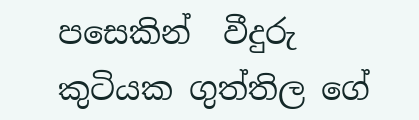පසෙකින්  වීදුරු කුටියක ගුත්තිල ගේ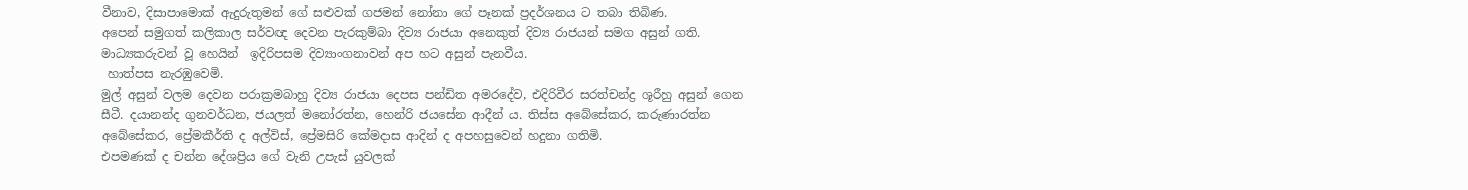වීනාව, දිසාපාමොක් ඇදුරුතුමන් ගේ සළුවක් ගජමන් නෝනා ගේ පෑනක් ප්‍රදර්ශනය ට තබා තිබිණ.
අපෙන් සමුගත් කලිකාල සර්වඥ දෙවන පැරකුම්බා දිව්‍ය රාජයා අනෙකුත් දිව්‍ය රාජයන් සමග අසුන් ගති.
මාධ්‍යකරුවන් වූ හෙයින්  ඉදිරිපසම දිව්‍යාංගනාවන් අප හට අසුන් පැනවීය.
 හාත්පස නැරඹුවෙමි.
මුල් අසුන් වලම දෙවන පරාක්‍රමබාහු දිව්‍ය රාජයා දෙපස පන්ඩිත අමරදේව, එදිරිවීර සරත්චන්ද්‍ර ශූරීහු අසුන් ගෙන සීටී. දයානන්ද ගුනවර්ධන, ජයලත් මනෝරත්න, හෙන්රි ජයසේන ආදීන් ය. තිස්ස අබේසේකර, කරුණාරත්න අබේසේකර, ප්‍රේමකීර්ති ද අල්විස්, ප්‍රේමසිරි කේමදාස ආදින් ද අපහසුවෙන් හදුනා ගතිමි.
එපමණක් ද චන්න දේශප්‍රිය ගේ වැනි උපැස් යුවලක්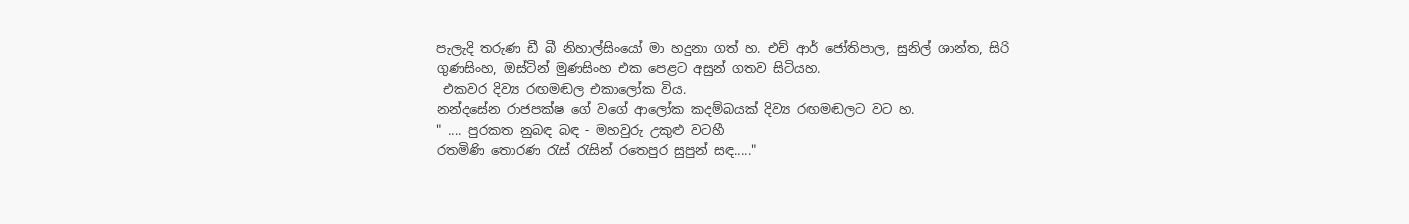පැලැදි තරුණ ඩී බී නිහාල්සිංයෝ මා හදුනා ගත් හ. එච් ආර් ජෝතිපාල, සුනිල් ශාන්ත, සිරි ගුණසිංහ, ඔස්ටින් මුණසිංහ එක පෙළට අසුන් ගතව සිටියහ.
 එකවර දිව්‍ය රඟමඬල එකාලෝක විය.
නන්දසේන රාජපක්ෂ ගේ වගේ ආලෝක කදම්බයක් දිව්‍ය රඟමඬලට වට හ.
" .... පුරකත නුබඳ බඳ - මහවුරු උකුළු වටහී
රතමිණි තොරණ රැස්‌ රැසින් රතෙපුර සුපුන් සඳ....."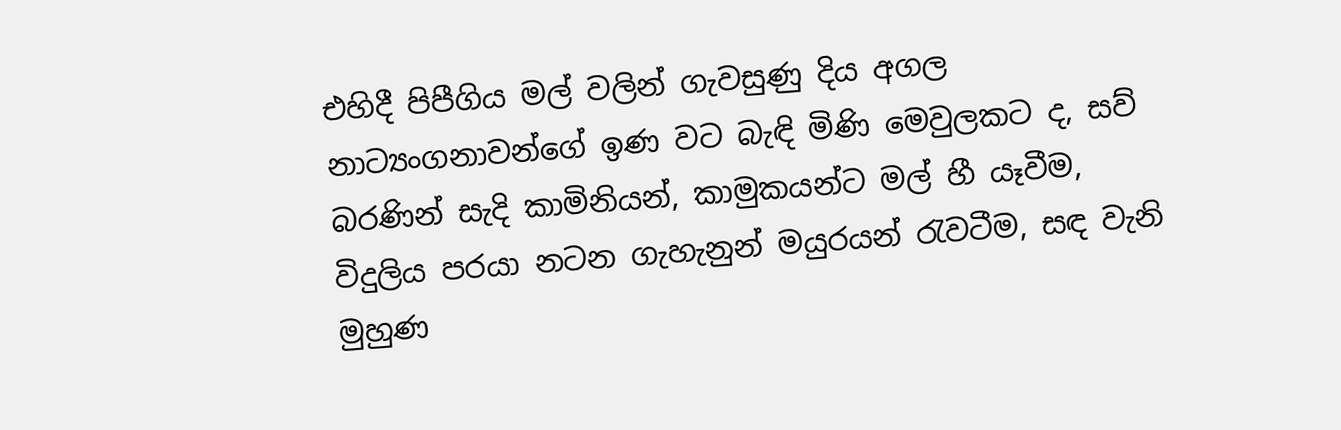එහිදී පිපීගිය මල් වලින් ගැවසුණු දිය අගල නාට්‍යංගනාවන්ගේ ඉණ වට බැඳි මිණි මෙවුලකට ද, සව් බරණින් සැදි කාමිනියන්, කාමුකයන්ට මල් හී යෑවීම, විදුලිය පරයා නටන ගැහැනුන් මයුරයන් රැවටීම, සඳ වැනි මුහුණ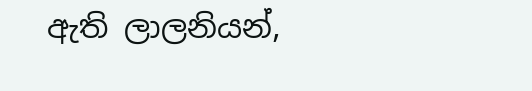ඇති ලාලනියන්,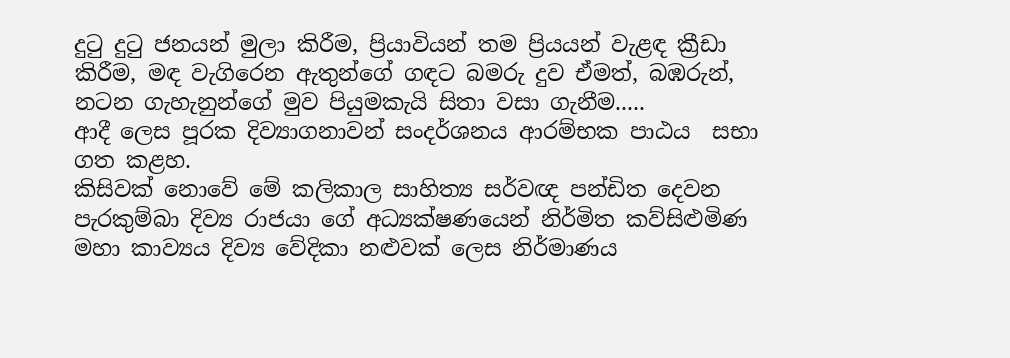දුටු දුටු ජනයන් මුලා කිරීම, ප්‍රියාවියන් තම ප්‍රියයන් වැළඳ ක්‍රීඩා කිරීම, මඳ වැගිරෙන ඇතුන්ගේ ගඳට බමරු දුව ඒමත්, බඹරුන්, නටන ගැහැනුන්ගේ මුව පියුමකැයි සිතා වසා ගැනීම.....
ආදී ලෙස පූරක දිව්‍යාගනාවන් සංදර්ශනය ආරම්භක පාඨය  සභා ගත කළහ.
කිසිවක් නොවේ මේ කලිකාල සාහිත්‍ය සර්වඥ පන්ඩිත දෙවන පැරකුම්බා දිව්‍ය රාජයා ගේ අධ්‍යක්ෂණයෙන් නිර්මිත කව්සිළුමිණ මහා කාව්‍යය දිව්‍ය වේදිකා නළුවක් ලෙස නිර්මාණය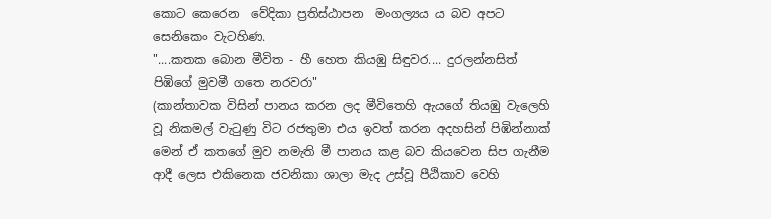කොට කෙරෙන  වේදිකා ප්‍රතිස්ඨාපන  මංගල්‍යය ය බව අපට සෙනිකෙං වැටහිණ.
"....කතක බොන මීවිත - හී හෙත කියඹු සිඳුවර.... දුරලන්නසිත් පිඹිගේ මුවමී ගතෙ නරවරා"
(කාන්තාවක විසින් පානය කරන ලද මීවිතෙහි ඇයගේ තියඹු වැලෙහි වූ නිකමල් වැටුණු විට රජතුමා එය ඉවත් කරන අදහසින් පිඹින්නාක්‌ මෙන් ඒ කතගේ මුව නමැති මී පානය කළ බව කියවෙන සිප ගැනීම ආදී ලෙස එකිනෙක ජවනිකා ශාලා මැද උස්වූ පීඨිකාව වෙහි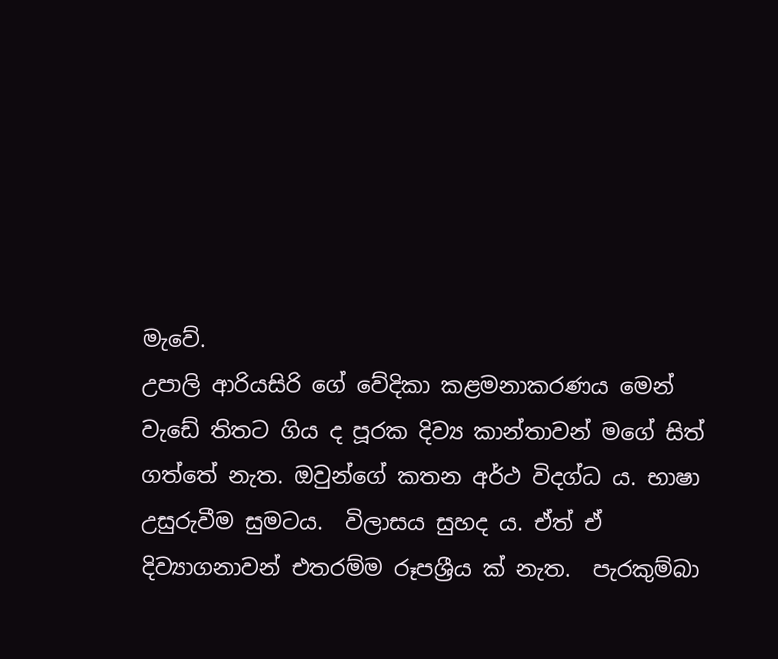මැවේ.
උපාලි ආරියසිරි ගේ වේදිකා කළමනාකරණය මෙන් වැඩේ තිතට ගිය ද පූරක දිව්‍ය කාන්තාවන් මගේ සිත් ගත්තේ නැත. ඔවුන්ගේ කතන අර්ථ විදග්ධ ය. භාෂා උසුරුවීම සුමටය.  විලාසය සුහද ය. ඒත් ඒ දිව්‍යාගනාවන් එතරම්ම රූපශ්‍රීය ක් නැත.  පැරකුම්බා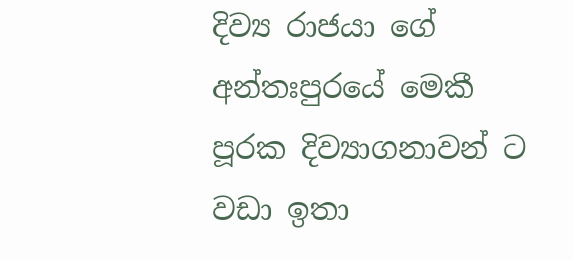දිව්‍ය රාජයා ගේ අන්තඃපුරයේ මෙකී පූරක දිව්‍යාගනාවන් ට වඩා ඉතා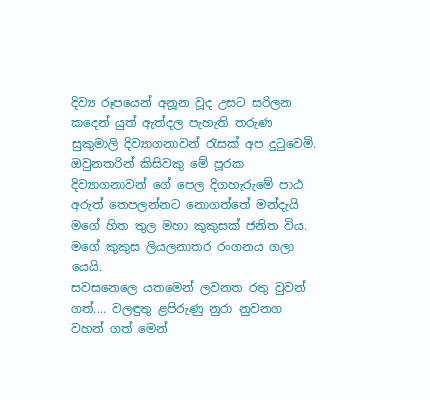දිව්‍ය රූපයෙන් අනූන වූද උසට සරිලන කදෙන් යුත් ඇත්දල පැහැති තරුණ සුකුමාලි දිව්‍යාගනාවන් රැසක් අප දුටුවෙමි. ඔවුනතරින් කිසිවකු මේ පූරක දිව්‍යාගනාවන් ගේ පෙල දිගහැරුමේ පාඨ අරුත් තෙපලන්නට නොගත්තේ මන්දැයි මගේ හිත තුල මහා කුකුසක් ජනිත විය.
මගේ කුකුස ලියලනාතර රංගනය ගලා යෙයි.
සවසනෙලෙ යතමෙන් ලවනත රතු වුවන් ගත්.... වලඳුතු ළපිරුණු නුරා නුවනග වහන් ගත් මෙන්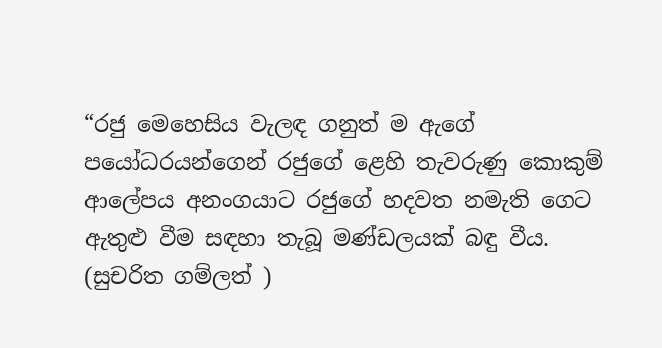“රජු මෙහෙසිය වැලඳ ගනුත් ම ඇගේ පයෝධරයන්ගෙන් රජුගේ ළෙහි තැවරුණු කොකුම් ආලේපය අනංගයාට රජුගේ හදවත නමැති ගෙට ඇතුළු වීම සඳහා තැබූ මණ්ඩලයක් බඳු වීය. (සුචරිත ගම්ලත් )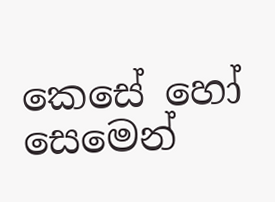කෙසේ හෝ සෙමෙන්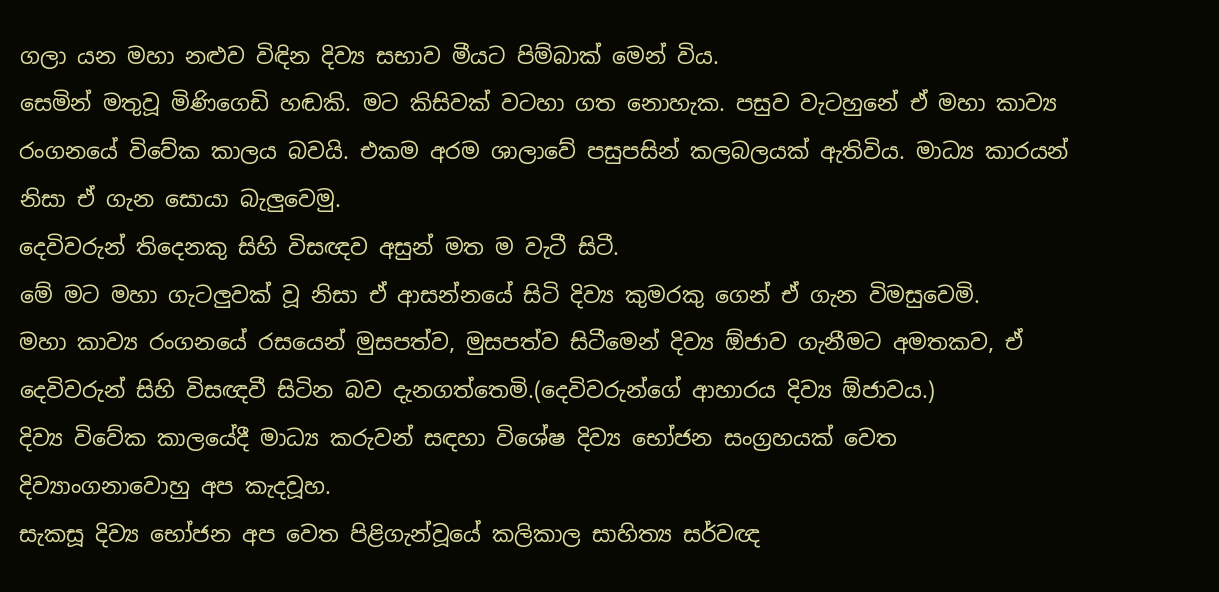ගලා යන මහා නළුව විඳින දිව්‍ය සභාව මීයට පිම්බාක් මෙන් විය.
සෙමින් මතුවූ මිණිගෙඩි හඬකි. මට කිසිවක් වටහා ගත නොහැක. පසුව වැටහුනේ ඒ මහා කාව්‍ය රංගනයේ විවේක කාලය බවයි. එකම අරම ශාලාවේ පසුපසින් කලබලයක් ඇතිවිය. මාධ්‍ය කාරයන් නිසා ඒ ගැන සොයා බැලුවෙමු.
දෙවිවරුන් තිදෙනකු සිහි විසඥව අසුන් මත ම වැටී සිටී.
මේ මට මහා ගැටලුවක් වූ නිසා ඒ ආසන්නයේ සිටි දිව්‍ය කුමරකු ගෙන් ඒ ගැන විමසුවෙමි.
මහා කාව්‍ය රංගනයේ රසයෙන් මුසපත්ව, මුසපත්ව සිටීමෙන් දිව්‍ය ඕජාව ගැනීමට අමතකව, ඒ දෙවිවරුන් සිහි විසඥවී සිටින බව දැනගත්තෙමි.(දෙවිවරුන්ගේ ආහාරය දිව්‍ය ඕජාවය.)
දිව්‍ය විවේක කාලයේදී මාධ්‍ය කරුවන් සඳහා විශේෂ දිව්‍ය භෝජන සංග්‍රහයක් වෙත දිව්‍යාංගනාවොහු අප කැදවූහ.
සැකසූ දිව්‍ය භෝජන අප වෙත පිළිගැන්වූයේ කලිකාල සාහිත්‍ය සර්වඥ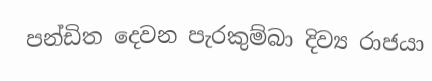පන්ඩිත දෙවන පැරකුම්බා දිව්‍ය රාජයා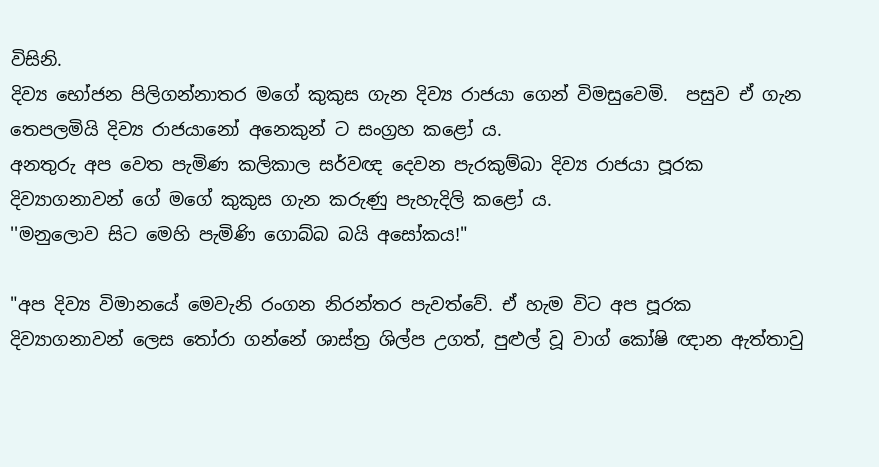විසිනි.
දිව්‍ය භෝජන පිලිගන්නාතර මගේ කුකුස ගැන දිව්‍ය රාජයා ගෙන් විමසුවෙමි.  පසුව ඒ ගැන තෙපලමියි දිව්‍ය රාජයානෝ අනෙකුන් ට සංග්‍රහ කළෝ ය.
අනතුරු අප වෙත පැමිණ කලිකාල සර්වඥ දෙවන පැරකුම්බා දිව්‍ය රාජයා පූරක දිව්‍යාගනාවන් ගේ මගේ කුකුස ගැන කරුණු පැහැදිලි කළෝ ය.
''මනුලොව සිට මෙහි පැමිණි ගොබ්බ බයි අසෝකය!"

"අප දිව්‍ය විමානයේ මෙවැනි රංගන නිරන්තර පැවත්වේ. ඒ හැම විට අප පූරක දිව්‍යාගනාවන් ලෙස තෝරා ගන්නේ ශාස්ත්‍ර ශිල්ප උගත්, පුළුල් වූ වාග් කෝෂි ඥාන ඇත්තාවු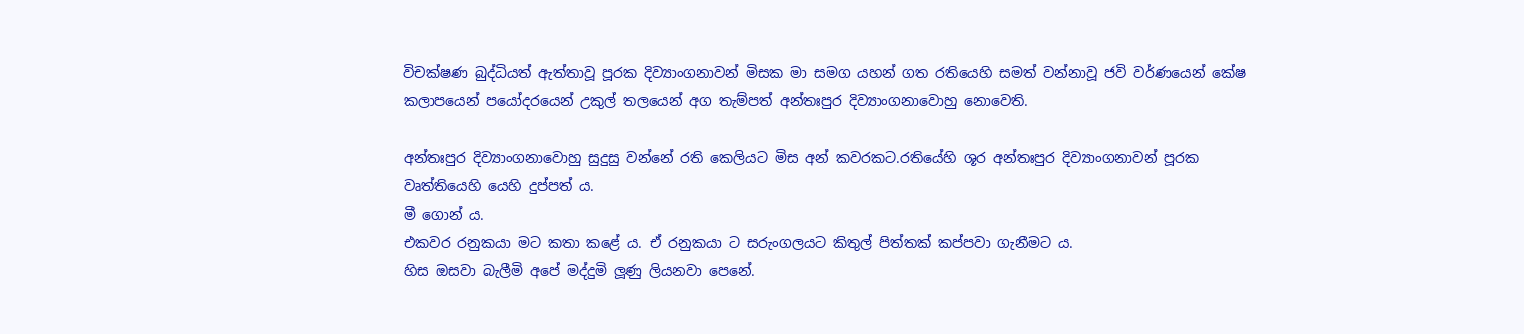විචක්ෂණ බුද්ධියත් ඇත්තාවූ පූරක දිව්‍යාංගනාවන් මිසක මා සමග යහන් ගත රතියෙහි සමත් වන්නාවූ ජවි වර්ණයෙන් කේෂ කලාපයෙන් පයෝදරයෙන් උකුල් තලයෙන් අග තැම්පත් අන්තඃපුර දිව්‍යාංගනාවොහු නොවෙති.

අන්තඃපුර දිව්‍යාංගනාවොහු සුදුසු වන්නේ රති කෙලියට මිස අන් කවරකට.රතියේහි ශූර අන්තඃපුර දිව්‍යාංගනාවන් පූරක වෘත්තියෙහි යෙහි දුප්පත් ය.
මී ගොන්‍ ය.
එකවර රනුකයා මට කතා කළේ ය. ඒ රනුකයා ට සරුංගලයට කිතුල් පිත්තක් කප්පවා ගැනීමට ය.
හිස ඔසවා බැලීමි අපේ මද්දුමි ලූණු ලියනවා පෙනේ.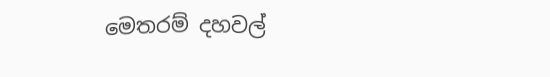මෙතරම් දහවල්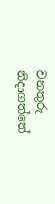වනතුරු නිදාගත්තේ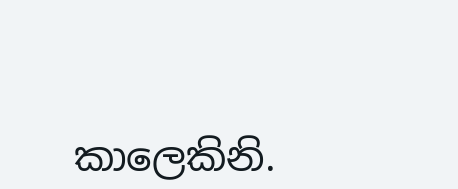කාලෙකිනි.